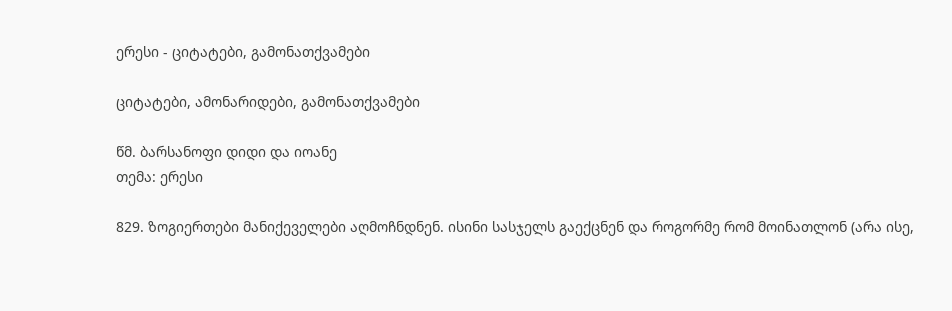ერესი - ციტატები, გამონათქვამები

ციტატები, ამონარიდები, გამონათქვამები

წმ. ბარსანოფი დიდი და იოანე
თემა: ერესი

829. ზოგიერთები მანიქეველები აღმოჩნდნენ. ისინი სასჯელს გაექცნენ და როგორმე რომ მოინათლონ (არა ისე,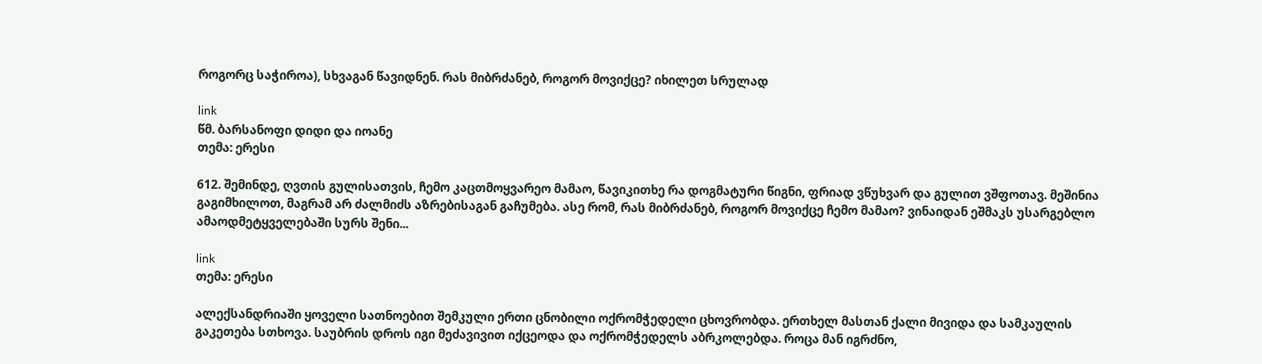როგორც საჭიროა), სხვაგან წავიდნენ. რას მიბრძანებ, როგორ მოვიქცე? იხილეთ სრულად

link
წმ. ბარსანოფი დიდი და იოანე
თემა: ერესი

612. შემინდე, ღვთის გულისათვის, ჩემო კაცთმოყვარეო მამაო, წავიკითხე რა დოგმატური წიგნი, ფრიად ვწუხვარ და გულით ვშფოთავ. მეშინია გაგიმხილოთ, მაგრამ არ ძალმიძს აზრებისაგან გაჩუმება. ასე რომ, რას მიბრძანებ, როგორ მოვიქცე ჩემო მამაო? ვინაიდან ეშმაკს უსარგებლო ამაოდმეტყველებაში სურს შენი...

link
თემა: ერესი

ალექსანდრიაში ყოველი სათნოებით შემკული ერთი ცნობილი ოქრომჭედელი ცხოვრობდა. ერთხელ მასთან ქალი მივიდა და სამკაულის გაკეთება სთხოვა. საუბრის დროს იგი მეძავივით იქცეოდა და ოქრომჭედელს აბრკოლებდა. როცა მან იგრძნო,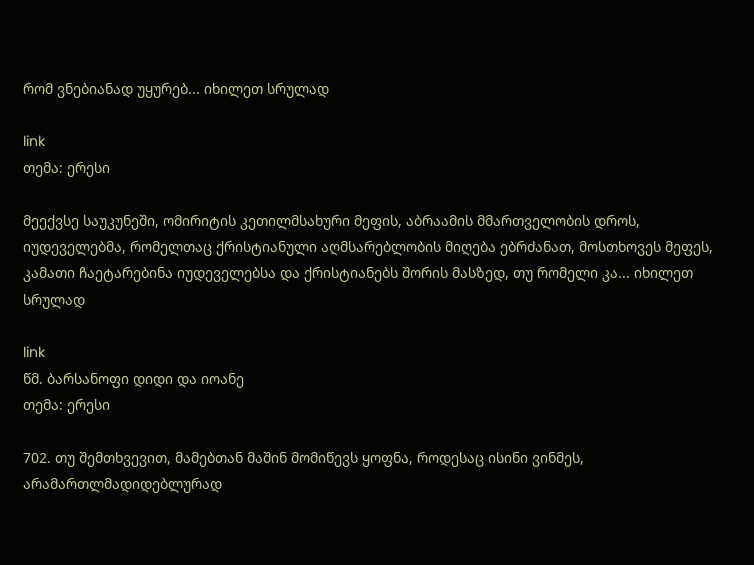რომ ვნებიანად უყურებ... იხილეთ სრულად

link
თემა: ერესი

მეექვსე საუკუნეში, ომირიტის კეთილმსახური მეფის, აბრაამის მმართველობის დროს, იუდეველებმა, რომელთაც ქრისტიანული აღმსარებლობის მიღება ებრძანათ, მოსთხოვეს მეფეს, კამათი ჩაეტარებინა იუდეველებსა და ქრისტიანებს შორის მასზედ, თუ რომელი კა... იხილეთ სრულად

link
წმ. ბარსანოფი დიდი და იოანე
თემა: ერესი

702. თუ შემთხვევით, მამებთან მაშინ მომიწევს ყოფნა, როდესაც ისინი ვინმეს, არამართლმადიდებლურად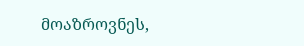მოაზროვნეს,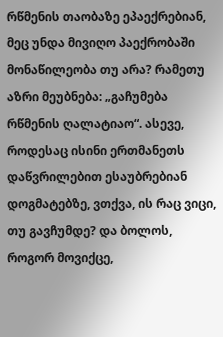რწმენის თაობაზე ეპაექრებიან, მეც უნდა მივიღო პაექრობაში მონაწილეობა თუ არა? რამეთუ აზრი მეუბნება: „გაჩუმება რწმენის ღალატიაო“. ასევე, როდესაც ისინი ერთმანეთს დაწვრილებით ესაუბრებიან დოგმატებზე, ვთქვა, ის რაც ვიცი, თუ გავჩუმდე? და ბოლოს, როგორ მოვიქცე,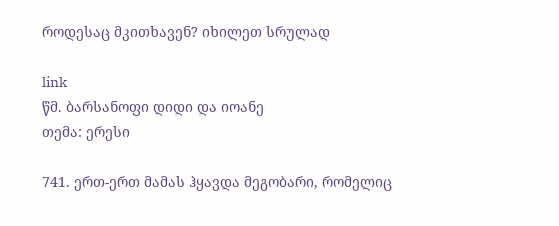როდესაც მკითხავენ? იხილეთ სრულად

link
წმ. ბარსანოფი დიდი და იოანე
თემა: ერესი

741. ერთ-ერთ მამას ჰყავდა მეგობარი, რომელიც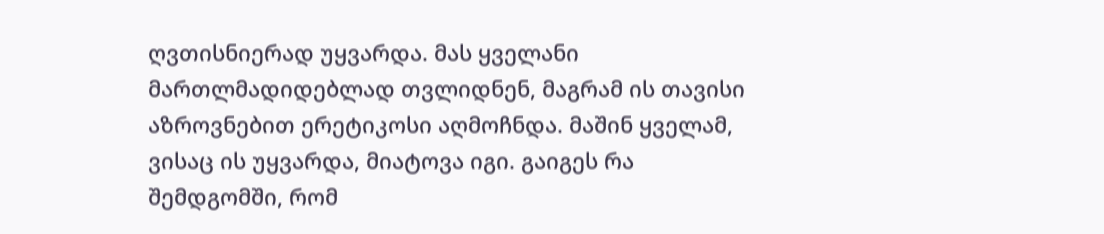ღვთისნიერად უყვარდა. მას ყველანი მართლმადიდებლად თვლიდნენ, მაგრამ ის თავისი აზროვნებით ერეტიკოსი აღმოჩნდა. მაშინ ყველამ, ვისაც ის უყვარდა, მიატოვა იგი. გაიგეს რა შემდგომში, რომ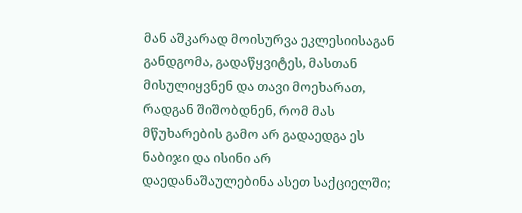მან აშკარად მოისურვა ეკლესიისაგან განდგომა, გადაწყვიტეს, მასთან მისულიყვნენ და თავი მოეხარათ, რადგან შიშობდნენ, რომ მას მწუხარების გამო არ გადაედგა ეს ნაბიჯი და ისინი არ დაედანაშაულებინა ასეთ საქციელში;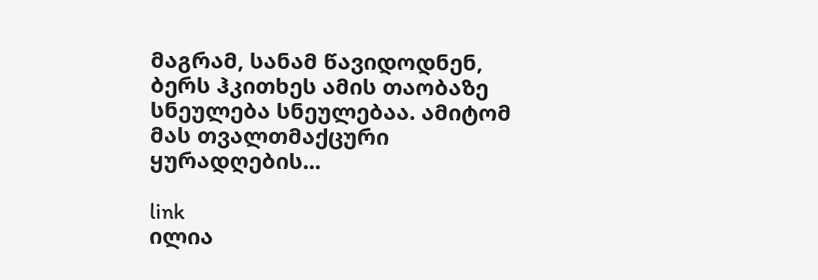მაგრამ, სანამ წავიდოდნენ, ბერს ჰკითხეს ამის თაობაზე სნეულება სნეულებაა. ამიტომ მას თვალთმაქცური ყურადღების...

link
ილია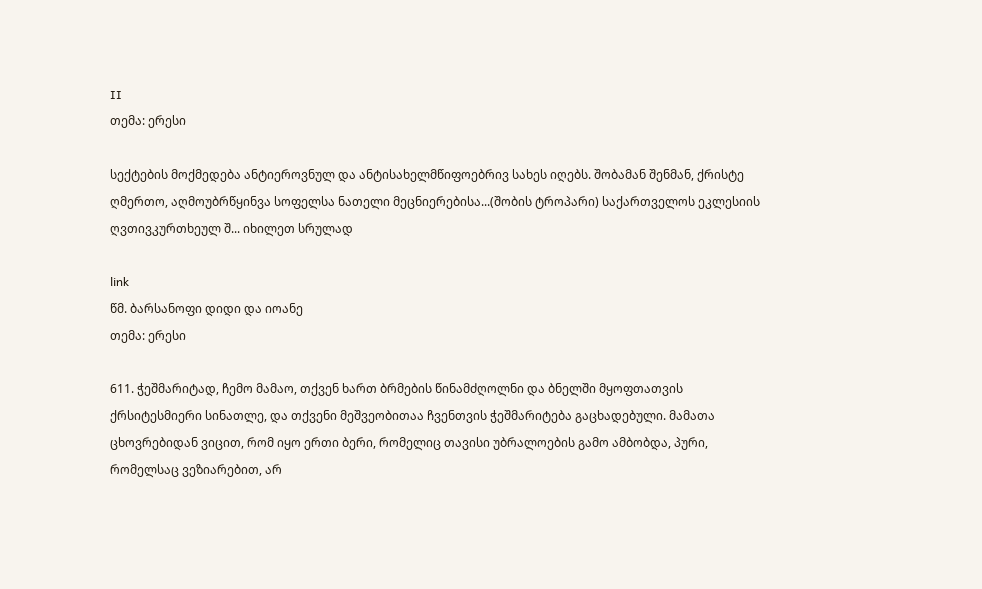II
თემა: ერესი

სექტების მოქმედება ანტიეროვნულ და ანტისახელმწიფოებრივ სახეს იღებს. შობამან შენმან, ქრისტე ღმერთო, აღმოუბრწყინვა სოფელსა ნათელი მეცნიერებისა...(შობის ტროპარი) საქართველოს ეკლესიის ღვთივკურთხეულ შ... იხილეთ სრულად

link
წმ. ბარსანოფი დიდი და იოანე
თემა: ერესი

611. ჭეშმარიტად, ჩემო მამაო, თქვენ ხართ ბრმების წინამძღოლნი და ბნელში მყოფთათვის ქრსიტესმიერი სინათლე, და თქვენი მეშვეობითაა ჩვენთვის ჭეშმარიტება გაცხადებული. მამათა ცხოვრებიდან ვიცით, რომ იყო ერთი ბერი, რომელიც თავისი უბრალოების გამო ამბობდა, პური, რომელსაც ვეზიარებით, არ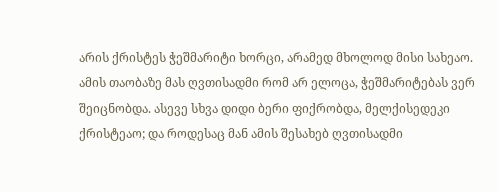არის ქრისტეს ჭეშმარიტი ხორცი, არამედ მხოლოდ მისი სახეაო. ამის თაობაზე მას ღვთისადმი რომ არ ელოცა, ჭეშმარიტებას ვერ შეიცნობდა. ასევე სხვა დიდი ბერი ფიქრობდა, მელქისედეკი ქრისტეაო; და როდესაც მან ამის შესახებ ღვთისადმი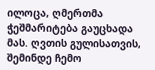ილოცა, ღმერთმა ჭეშმარიტება გაუცხადა მას. ღვთის გულისათვის, შემინდე ჩემო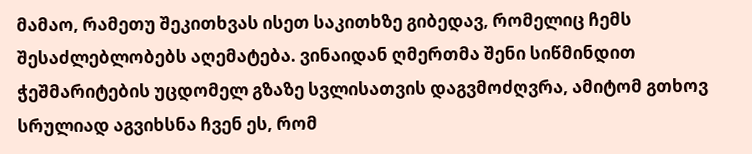მამაო, რამეთუ შეკითხვას ისეთ საკითხზე გიბედავ, რომელიც ჩემს შესაძლებლობებს აღემატება. ვინაიდან ღმერთმა შენი სიწმინდით ჭეშმარიტების უცდომელ გზაზე სვლისათვის დაგვმოძღვრა, ამიტომ გთხოვ სრულიად აგვიხსნა ჩვენ ეს, რომ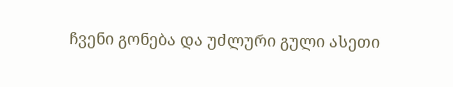ჩვენი გონება და უძლური გული ასეთი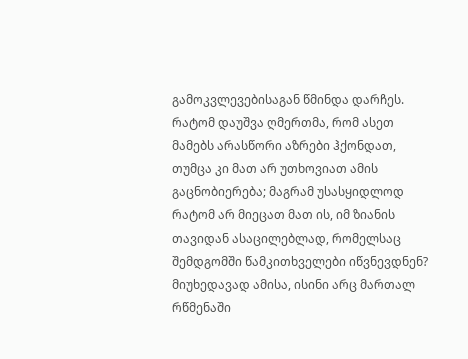გამოკვლევებისაგან წმინდა დარჩეს. რატომ დაუშვა ღმერთმა, რომ ასეთ მამებს არასწორი აზრები ჰქონდათ, თუმცა კი მათ არ უთხოვიათ ამის გაცნობიერება; მაგრამ უსასყიდლოდ რატომ არ მიეცათ მათ ის, იმ ზიანის თავიდან ასაცილებლად, რომელსაც შემდგომში წამკითხველები იწვნევდნენ? მიუხედავად ამისა, ისინი არც მართალ რწმენაში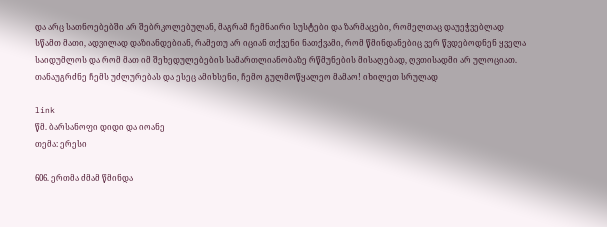და არც სათნოებებში არ შებრკოლებულან, მაგრამ ჩემნაირი სუსტები და ზარმაცები, რომელთაც დაუეჭვებლად სწამთ მათი, ადვილად დაზიანდებიან, რამეთუ არ იციან თქვენი ნათქვამი, რომ წმინდანებიც ვერ წვდებოდნენ ყველა საიდუმლოს და რომ მათ იმ შეხედულებების სამართლიანობაზე რწმუნების მისაღებად, ღვთისადმი არ ულოციათ. თანაუგრძნე ჩემს უძლურებას და ესეც ამიხსენი, ჩემო გულმოწყალეო მამაო! იხილეთ სრულად

link
წმ. ბარსანოფი დიდი და იოანე
თემა: ერესი

606. ერთმა ძმამ წმინდა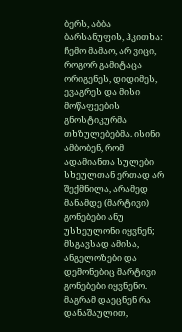ბერს, აბბა ბარსანუფის, ჰკითხა: ჩემო მამაო, არ ვიცი, როგორ გამიტაცა ორიგენეს, დიდიმეს, ევაგრეს და მისი მოწაფეების გნოსტიკურმა თხზულებებმა. ისინი ამბობენ, რომ ადამიანთა სულები სხეულთან ერთად არ შექმნილა, არამედ მანამდე (მარტივი) გონებები ანუ უსხეულონი იყვნენ; მსგავსად ამისა, ანგელოზები და დემონებიც მარტივი გონებები იყვნენო. მაგრამ დაეცნენ რა დანაშაულით,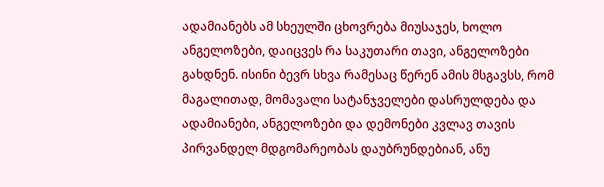ადამიანებს ამ სხეულში ცხოვრება მიუსაჯეს, ხოლო ანგელოზები, დაიცვეს რა საკუთარი თავი, ანგელოზები გახდნენ. ისინი ბევრ სხვა რამესაც წერენ ამის მსგავსს, რომ მაგალითად, მომავალი სატანჯველები დასრულდება და ადამიანები, ანგელოზები და დემონები კვლავ თავის პირვანდელ მდგომარეობას დაუბრუნდებიან, ანუ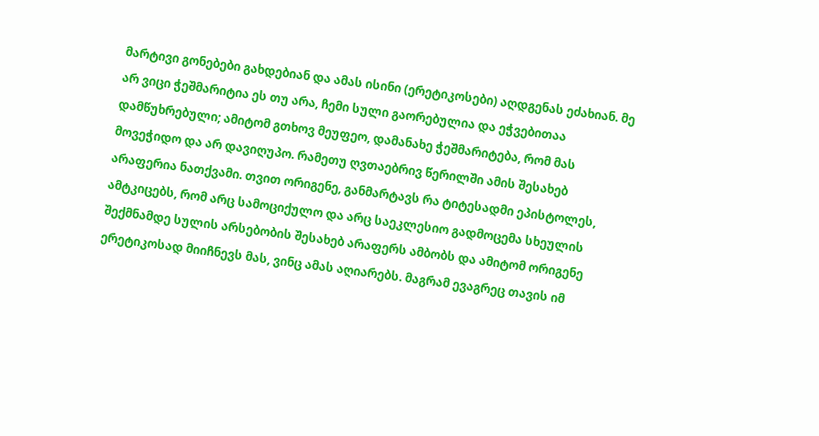მარტივი გონებები გახდებიან და ამას ისინი (ერეტიკოსები) აღდგენას ეძახიან. მე არ ვიცი ჭეშმარიტია ეს თუ არა, ჩემი სული გაორებულია და ეჭვებითაა დამწუხრებული; ამიტომ გთხოვ მეუფეო, დამანახე ჭეშმარიტება, რომ მას მოვეჭიდო და არ დავიღუპო. რამეთუ ღვთაებრივ წერილში ამის შესახებ არაფერია ნათქვამი. თვით ორიგენე, განმარტავს რა ტიტესადმი ეპისტოლეს, ამტკიცებს, რომ არც სამოციქულო და არც საეკლესიო გადმოცემა სხეულის შექმნამდე სულის არსებობის შესახებ არაფერს ამბობს და ამიტომ ორიგენე ერეტიკოსად მიიჩნევს მას, ვინც ამას აღიარებს. მაგრამ ევაგრეც თავის იმ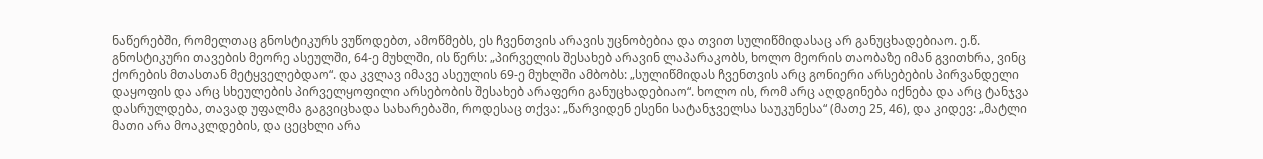ნაწერებში, რომელთაც გნოსტიკურს ვუწოდებთ, ამოწმებს, ეს ჩვენთვის არავის უცნობებია და თვით სულიწმიდასაც არ განუცხადებიაო. ე.წ. გნოსტიკური თავების მეორე ასეულში, 64-ე მუხლში, ის წერს: „პირველის შესახებ არავინ ლაპარაკობს, ხოლო მეორის თაობაზე იმან გვითხრა, ვინც ქორების მთასთან მეტყველებდაო“. და კვლავ იმავე ასეულის 69-ე მუხლში ამბობს: „სულიწმიდას ჩვენთვის არც გონიერი არსებების პირვანდელი დაყოფის და არც სხეულების პირველყოფილი არსებობის შესახებ არაფერი განუცხადებიაო“. ხოლო ის, რომ არც აღდგინება იქნება და არც ტანჯვა დასრულდება, თავად უფალმა გაგვიცხადა სახარებაში, როდესაც თქვა: „წარვიდენ ესენი სატანჯველსა საუკუნესა“ (მათე 25, 46), და კიდევ: „მატლი მათი არა მოაკლდების, და ცეცხლი არა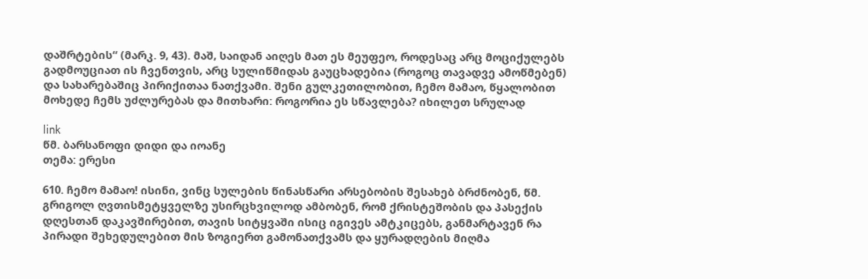დაშრტების“ (მარკ. 9, 43). მაშ, საიდან აიღეს მათ ეს მეუფეო, როდესაც არც მოციქულებს გადმოუციათ ის ჩვენთვის, არც სულიწმიდას გაუცხადებია (როგოც თავადვე ამოწმებენ) და სახარებაშიც პირიქითაა ნათქვამი. შენი გულკეთილობით, ჩემო მამაო, წყალობით მოხედე ჩემს უძლურებას და მითხარი: როგორია ეს სწავლება? იხილეთ სრულად

link
წმ. ბარსანოფი დიდი და იოანე
თემა: ერესი

610. ჩემო მამაო! ისინი, ვინც სულების წინასწარი არსებობის შესახებ ბრძნობენ, წმ. გრიგოლ ღვთისმეტყველზე უსირცხვილოდ ამბობენ, რომ ქრისტეშობის და პასექის დღესთან დაკავშირებით, თავის სიტყვაში ისიც იგივეს ამტკიცებს, განმარტავენ რა პირადი შეხედულებით მის ზოგიერთ გამონათქვამს და ყურადღების მიღმა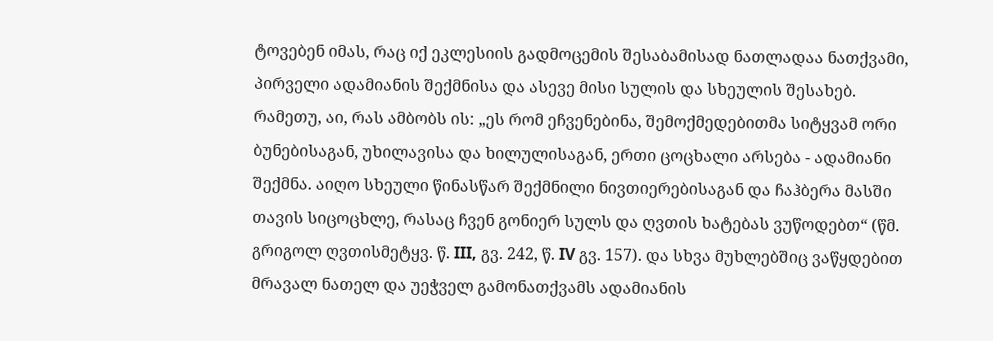ტოვებენ იმას, რაც იქ ეკლესიის გადმოცემის შესაბამისად ნათლადაა ნათქვამი, პირველი ადამიანის შექმნისა და ასევე მისი სულის და სხეულის შესახებ. რამეთუ, აი, რას ამბობს ის: „ეს რომ ეჩვენებინა, შემოქმედებითმა სიტყვამ ორი ბუნებისაგან, უხილავისა და ხილულისაგან, ერთი ცოცხალი არსება - ადამიანი შექმნა. აიღო სხეული წინასწარ შექმნილი ნივთიერებისაგან და ჩაჰბერა მასში თავის სიცოცხლე, რასაც ჩვენ გონიერ სულს და ღვთის ხატებას ვუწოდებთ“ (წმ. გრიგოლ ღვთისმეტყვ. წ. III, გვ. 242, წ. IV გვ. 157). და სხვა მუხლებშიც ვაწყდებით მრავალ ნათელ და უეჭველ გამონათქვამს ადამიანის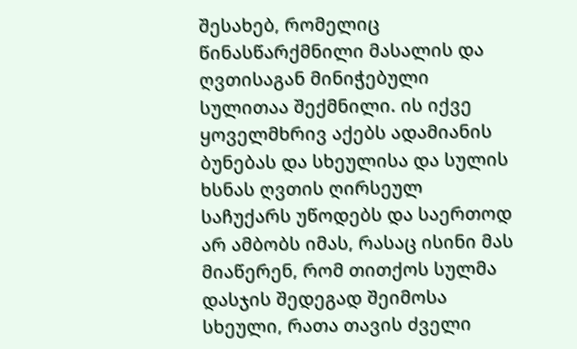შესახებ, რომელიც წინასწარქმნილი მასალის და ღვთისაგან მინიჭებული სულითაა შექმნილი. ის იქვე ყოველმხრივ აქებს ადამიანის ბუნებას და სხეულისა და სულის ხსნას ღვთის ღირსეულ საჩუქარს უწოდებს და საერთოდ არ ამბობს იმას, რასაც ისინი მას მიაწერენ, რომ თითქოს სულმა დასჯის შედეგად შეიმოსა სხეული, რათა თავის ძველი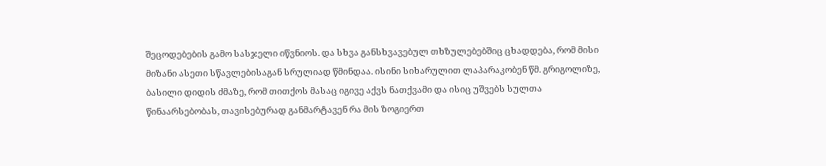შეცოდებების გამო სასჯელი იწვნიოს. და სხვა განსხვავებულ თხზულებებშიც ცხადდება, რომ მისი მიზანი ასეთი სწავლებისაგან სრულიად წმინდაა. ისინი სიხარულით ლაპარაკობენ წმ. გრიგოლიზე, ბასილი დიდის ძმაზე, რომ თითქოს მასაც იგივე აქვს ნათქვამი და ისიც უშვებს სულთა წინაარსებობას, თავისებურად განმარტავენ რა მის ზოგიერთ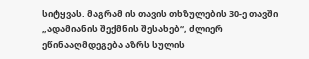სიტყვას. მაგრამ ის თავის თხზულების 30-ე თავში „ადამიანის შექმნის შესახებ“, ძლიერ ეწინააღმდეგება აზრს სულის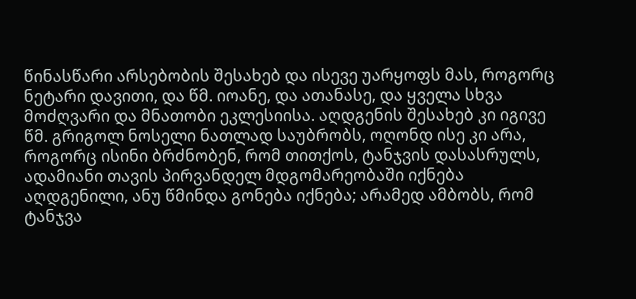წინასწარი არსებობის შესახებ და ისევე უარყოფს მას, როგორც ნეტარი დავითი, და წმ. იოანე, და ათანასე, და ყველა სხვა მოძღვარი და მნათობი ეკლესიისა. აღდგენის შესახებ კი იგივე წმ. გრიგოლ ნოსელი ნათლად საუბრობს, ოღონდ ისე კი არა, როგორც ისინი ბრძნობენ, რომ თითქოს, ტანჯვის დასასრულს, ადამიანი თავის პირვანდელ მდგომარეობაში იქნება აღდგენილი, ანუ წმინდა გონება იქნება; არამედ ამბობს, რომ ტანჯვა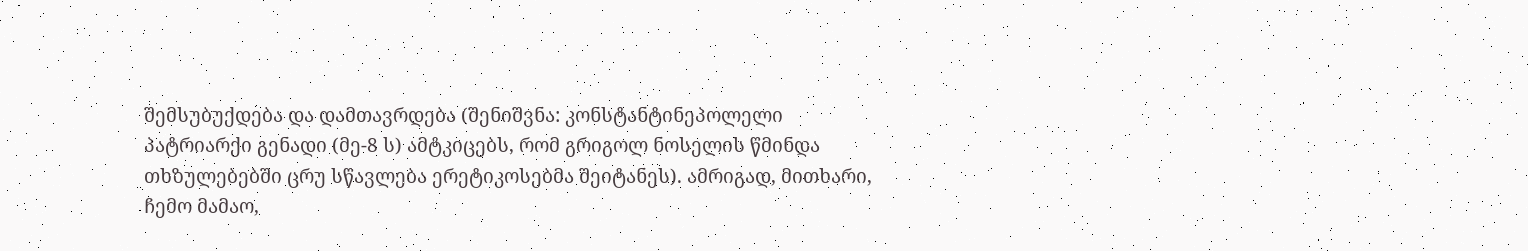შემსუბუქდება და დამთავრდება (შენიშვნა: კონსტანტინეპოლელი პატრიარქი გენადი (მე-8 ს) ამტკიცებს, რომ გრიგოლ ნოსელის წმინდა თხზულებებში ცრუ სწავლება ერეტიკოსებმა შეიტანეს). ამრიგად, მითხარი, ჩემო მამაო,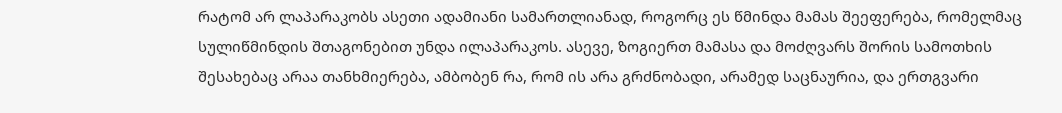რატომ არ ლაპარაკობს ასეთი ადამიანი სამართლიანად, როგორც ეს წმინდა მამას შეეფერება, რომელმაც სულიწმინდის შთაგონებით უნდა ილაპარაკოს. ასევე, ზოგიერთ მამასა და მოძღვარს შორის სამოთხის შესახებაც არაა თანხმიერება, ამბობენ რა, რომ ის არა გრძნობადი, არამედ საცნაურია, და ერთგვარი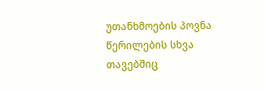უთანხმოების პოვნა წერილების სხვა თავებშიც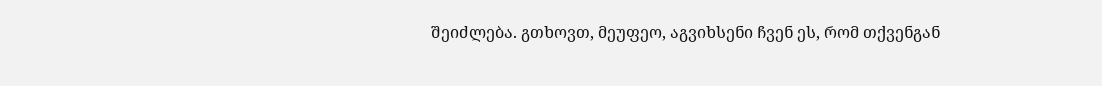შეიძლება. გთხოვთ, მეუფეო, აგვიხსენი ჩვენ ეს, რომ თქვენგან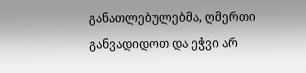განათლებულებმა, ღმერთი განვადიდოთ და ეჭვი არ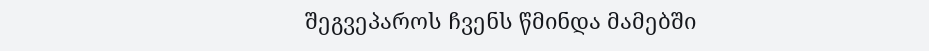შეგვეპაროს ჩვენს წმინდა მამებში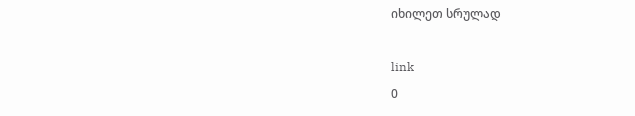იხილეთ სრულად

link
0